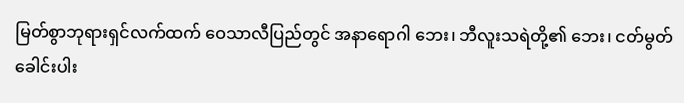မြတ်စွာဘုရားရှင်လက်ထက် ဝေသာလီပြည်တွင် အနာရောဂါ ဘေး၊ ဘီလူးသရဲတို့၏ ဘေး၊ ငတ်မွတ် ခေါင်းပါး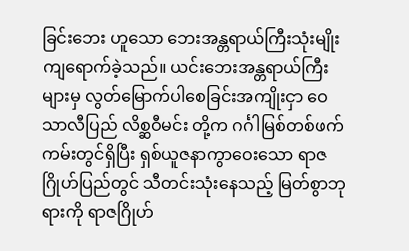ခြင်းဘေး ဟူသော ဘေးအန္တရာယ်ကြီးသုံးမျိုး ကျရောက်ခဲ့သည်။ ယင်းဘေးအန္တရာယ်ကြီး များမှ လွတ်မြောက်ပါစေခြင်းအကျိုးငှာ ဝေသာလီပြည် လိစ္ဆဝီမင်း တို့က ဂင်္ဂါမြစ်တစ်ဖက်ကမ်းတွင်ရှိပြီး ရှစ်ယူဇနာကွာဝေးသော ရာဇဂြိုဟ်ပြည်တွင် သီတင်းသုံးနေသည့် မြတ်စွာဘုရားကို ရာဇဂြိုဟ်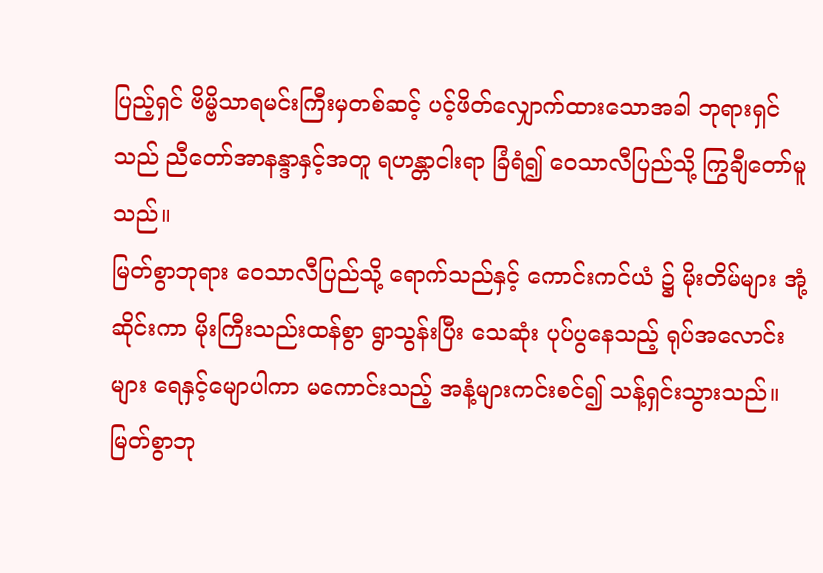ပြည့်ရှင် ဗိမ္ဗိသာရမင်းကြီးမှတစ်ဆင့် ပင့်ဖိတ်လျှောက်ထားသောအခါ ဘုရားရှင်သည် ညီတော်အာနန္ဒာနှင့်အတူ ရဟန္တာငါးရာ ခြံရံ၍ ဝေသာလီပြည်သို့ ကြွချီတော်မူသည်။
မြတ်စွာဘုရား ဝေသာလီပြည်သို့ ရောက်သည်နှင့် ကောင်းကင်ယံ ၌ မိုးတိမ်များ အုံ့ဆိုင်းကာ မိုးကြီးသည်းထန်စွာ ရွာသွန်းပြီး သေဆုံး ပုပ်ပွနေသည့် ရုပ်အလောင်းများ ရေနှင့်မျောပါကာ မကောင်းသည့် အနံ့များကင်းစင်၍ သန့်ရှင်းသွားသည်။ မြတ်စွာဘု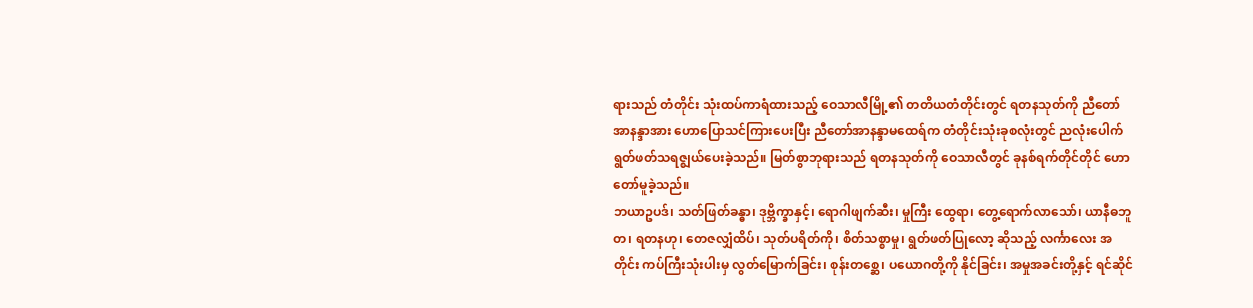ရားသည် တံတိုင်း သုံးထပ်ကာရံထားသည့် ဝေသာလီမြို့၏ တတိယတံတိုင်းတွင် ရတနသုတ်ကို ညီတော်အာနန္ဒာအား ဟောပြောသင်ကြားပေးပြီး ညီတော်အာနန္ဒာမထေရ်က တံတိုင်းသုံးခုစလုံးတွင် ညလုံးပေါက် ရွတ်ဖတ်သရဇ္စျယ်ပေးခဲ့သည်။ မြတ်စွာဘုရားသည် ရတနသုတ်ကို ဝေသာလီတွင် ခုနစ်ရက်တိုင်တိုင် ဟောတော်မူခဲ့သည်။
ဘယာဥပဒ်၊ သတ်ဖြတ်ခန္ဓာ၊ ဒုဗ္ဘိက္ခာနှင့်၊ ရောဂါဖျက်ဆီး၊ မှုကြီး ထွေရာ၊ တွေ့ရောက်လာသော်၊ ယာနီဓဘူတ၊ ရတနဟု၊ တေဇလျှံထိပ်၊ သုတ်ပရိတ်ကို၊ စိတ်သစ္စာမှု၊ ရွတ်ဖတ်ပြုလော့ ဆိုသည့် လင်္ကာလေး အတိုင်း ကပ်ကြီးသုံးပါးမှ လွတ်မြောက်ခြင်း၊ စုန်းတစ္ဆေ၊ ပယောဂတို့ကို နိုင်ခြင်း၊ အမှုအခင်းတို့နှင့် ရင်ဆိုင်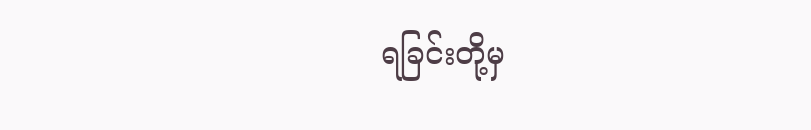ရခြင်းတို့မှ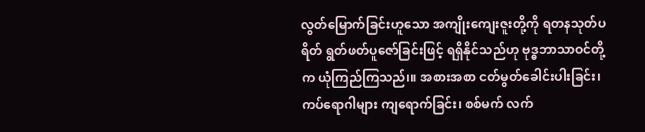လွတ်မြောက်ခြင်းဟူသော အကျိုးကျေးဇူးတို့ကို ရတနသုတ်ပရိတ် ရွတ်ဖတ်ပူဇော်ခြင်းဖြင့် ရရှိနိုင်သည်ဟု ဗုဒ္ဓဘာသာဝင်တို့က ယုံကြည်ကြသည်၊။ အစားအစာ ငတ်မွတ်ခေါင်းပါးခြင်း၊ ကပ်ရောဂါများ ကျရောက်ခြင်း၊ စစ်မက် လက်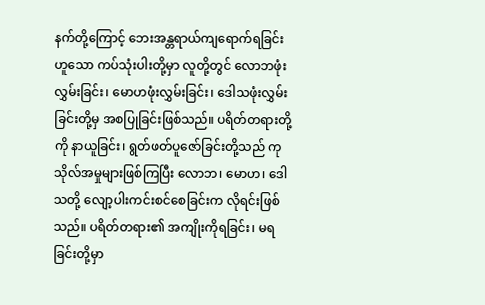နက်တို့ကြောင့် ဘေးအန္တရာယ်ကျရောက်ရခြင်း ဟူသော ကပ်သုံးပါးတို့မှာ လူတို့တွင် လောဘဖုံးလွှမ်းခြင်း၊ မောဟဖုံးလွှမ်းခြင်း၊ ဒေါသဖုံးလွှမ်းခြင်းတို့မှ အစပြုခြင်းဖြစ်သည်။ ပရိတ်တရားတို့ကို နာယူခြင်း၊ ရွတ်ဖတ်ပူဇော်ခြင်းတို့သည် ကုသိုလ်အမှုများဖြစ်ကြပြီး လောဘ၊ မောဟ၊ ဒေါသတို့ လျော့ပါးကင်းစင်စေခြင်းက လိုရင်းဖြစ် သည်။ ပရိတ်တရား၏ အကျိုးကိုရခြင်း၊ မရခြင်းတို့မှာ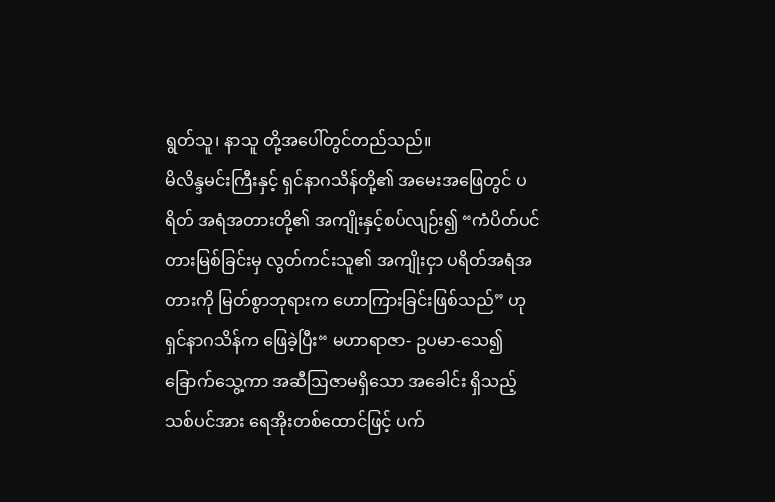ရွတ်သူ၊ နာသူ တို့အပေါ်တွင်တည်သည်။
မိလိန္ဒမင်းကြီးနှင့် ရှင်နာဂသိန်တို့၏ အမေးအဖြေတွင် ပရိတ် အရံအတားတို့၏ အကျိုးနှင့်စပ်လျဉ်း၍ “ကံပိတ်ပင်တားမြစ်ခြင်းမှ လွတ်ကင်းသူ၏ အကျိုးငှာ ပရိတ်အရံအတားကို မြတ်စွာဘုရားက ဟောကြားခြင်းဖြစ်သည်” ဟု ရှင်နာဂသိန်က ဖြေခဲ့ပြီး“ မဟာရာဇာ- ဥပမာ-သေ၍ ခြောက်သွေ့ကာ အဆီဩဇာမရှိသော အခေါင်း ရှိသည့် သစ်ပင်အား ရေအိုးတစ်ထောင်ဖြင့် ပက်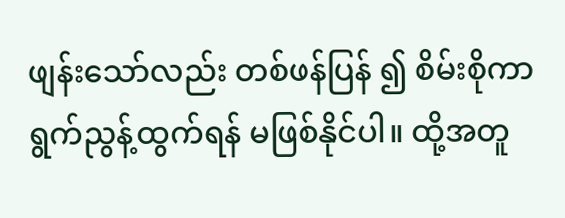ဖျန်းသော်လည်း တစ်ဖန်ပြန် ၍ စိမ်းစိုကာ ရွက်ညွန့်ထွက်ရန် မဖြစ်နိုင်ပါ။ ထို့အတူ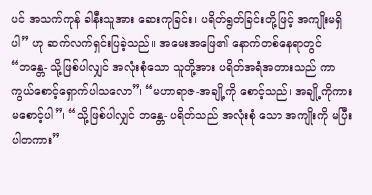ပင် အသက်ကုန် ခါနီးသူအား ဆေးကုခြင်း၊ ပရိတ်ရွတ်ခြင်းတို့ဖြင့် အကျိုးမရှိပါ” ဟု ဆက်လက်ရှင်းပြခဲ့သည်။ အမေးအဖြေ၏ နောက်တစ်နေရာတွင် “ဘန္တေ- သို့ဖြစ်ပါလျှင် အလုံးစုံသော သူတို့အား ပရိတ်အရံအတားသည် ကာကွယ်စောင့်ရှောက်ပါသလော”၊ “မဟာရာဇ-အချို့ကို စောင့်သည်၊ အချို့ကိုကား မစောင့်ပါ”၊ “သို့ဖြစ်ပါလျှင် ဘန္တေ- ပရိတ်သည် အလုံးစုံ သော အကျိုးကို မပြီးပါတကား”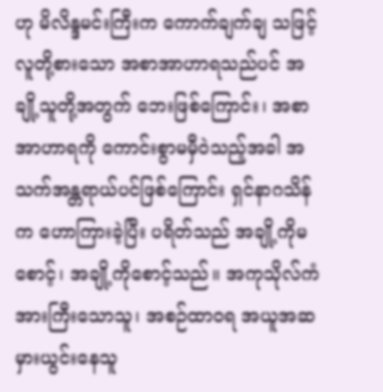ဟု မိလိန္ဒမင်းကြီးက ကောက်ချက်ချ သဖြင့် လူတို့စားသော အစာအာဟာရသည်ပင် အချို့သူတို့အတွက် ဘေးဖြစ်ကြောင်း၊ အစာအာဟာရကို ကောင်းစွာမမှီဝဲသည့်အခါ အသက်အန္တရာယ်ပင်ဖြစ်ကြောင်း ရှင်နာဂသိန်က ဟောကြားခဲ့ပြီး ပရိတ်သည် အချို့ကိုမစောင့်၊ အချို့ကိုစောင့်သည်။ အကုသိုလ်ကံ အားကြီးသောသူ၊ အစဉ်ထာဝရ အယူအဆမှားယွင်းနေသူ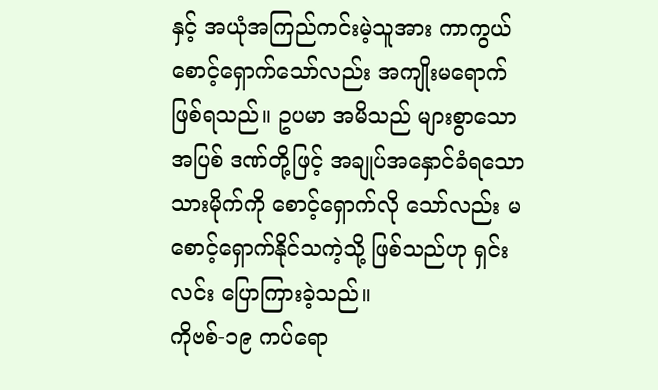နှင့် အယုံအကြည်ကင်းမဲ့သူအား ကာကွယ်စောင့်ရှောက်သော်လည်း အကျိုးမရောက် ဖြစ်ရသည်။ ဥပမာ အမိသည် များစွာသော အပြစ် ဒဏ်တို့ဖြင့် အချုပ်အနှောင်ခံရသော သားမိုက်ကို စောင့်ရှောက်လို သော်လည်း မစောင့်ရှောက်နိုင်သကဲ့သို့ ဖြစ်သည်ဟု ရှင်းလင်း ပြောကြားခဲ့သည်။
ကိုဗစ်-၁၉ ကပ်ရော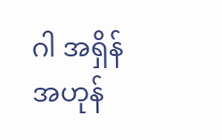ဂါ အရှိန်အဟုန်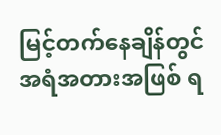မြင့်တက်နေချိန်တွင် အရံအတားအဖြစ် ရ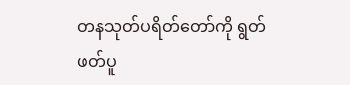တနသုတ်ပရိတ်တော်ကို ရွတ်ဖတ်ပူ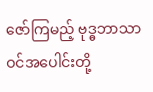ဇော်ကြမည့် ဗုဒ္ဓဘာသာဝင်အပေါင်းတို့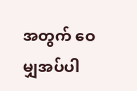အတွက် ဝေမျှအပ်ပါ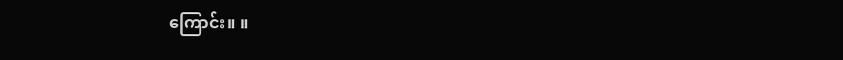ကြောင်း။ ။